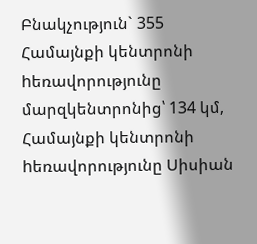Բնակչություն` 355
Համայնքի կենտրոնի hեռավորությունը մարզկենտրոնից՝ 134 կմ,
Համայնքի կենտրոնի hեռավորությունը Սիսիան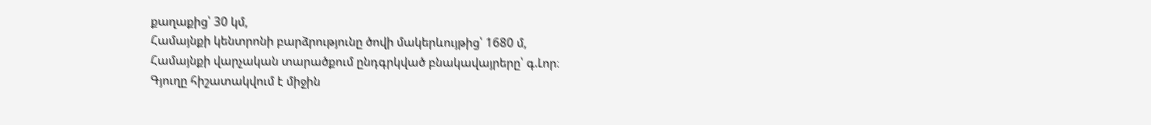քաղաքից՝ 30 կմ,
Համայնքի կենտրոնի բարձրությունը ծովի մակերևույթից՝ 1680 մ,
Համայնքի վարչական տարածքում ընդգրկված բնակավայրերը՝ գ.Լոր։
Գյուղը հիշատակվում է միջին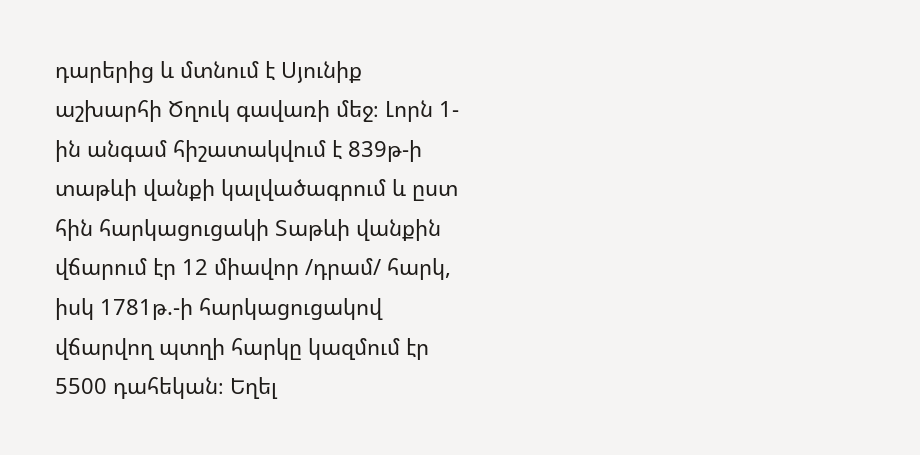դարերից և մտնում է Սյունիք աշխարհի Ծղուկ գավառի մեջ։ Լորն 1-ին անգամ հիշատակվում է 839թ-ի տաթևի վանքի կալվածագրում և ըստ հին հարկացուցակի Տաթևի վանքին վճարում էր 12 միավոր /դրամ/ հարկ, իսկ 1781թ.-ի հարկացուցակով վճարվող պտղի հարկը կազմում էր 5500 դահեկան։ Եղել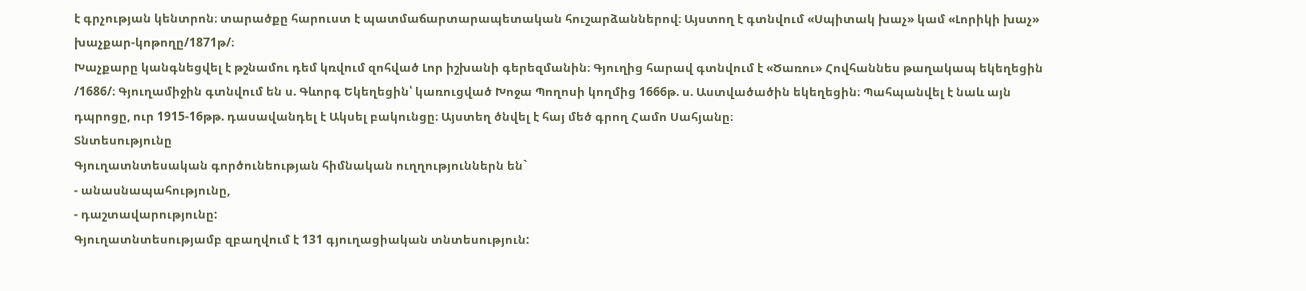է գրչության կենտրոն։ տարածքը հարուստ է պատմաճարտարապետական հուշարձաններով։ Այստող է գտնվում «Սպիտակ խաչ» կամ «Լորիկի խաչ» խաչքար-կոթողը/1871թ/։
Խաչքարը կանգնեցվել է թշնամու դեմ կռվում զոհված Լոր իշխանի գերեզմանին։ Գյուղից հարավ գտնվում է «Ծառու» Հովհաննես թաղակապ եկեղեցին /1686/։ Գյուղամիջին գտնվում են ս. Գևորգ Եկեղեցին՝ կառուցված Խոջա Պողոսի կողմից 1666թ. ս. Աստվածածին եկեղեցին։ Պահպանվել է նաև այն դպրոցը, ուր 1915-16թթ. դասավանդել է Ակսել բակունցը։ Այստեղ ծնվել է հայ մեծ գրող Համո Սահյանը։
Տնտեսությունը
Գյուղատնտեսական գործունեության հիմնական ուղղություններն են`
- անասնապահությունը,
- դաշտավարությունը:
Գյուղատնտեսությամբ զբաղվում է 131 գյուղացիական տնտեսություն: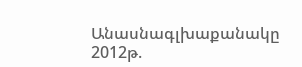Անասնագլխաքանակը 2012թ.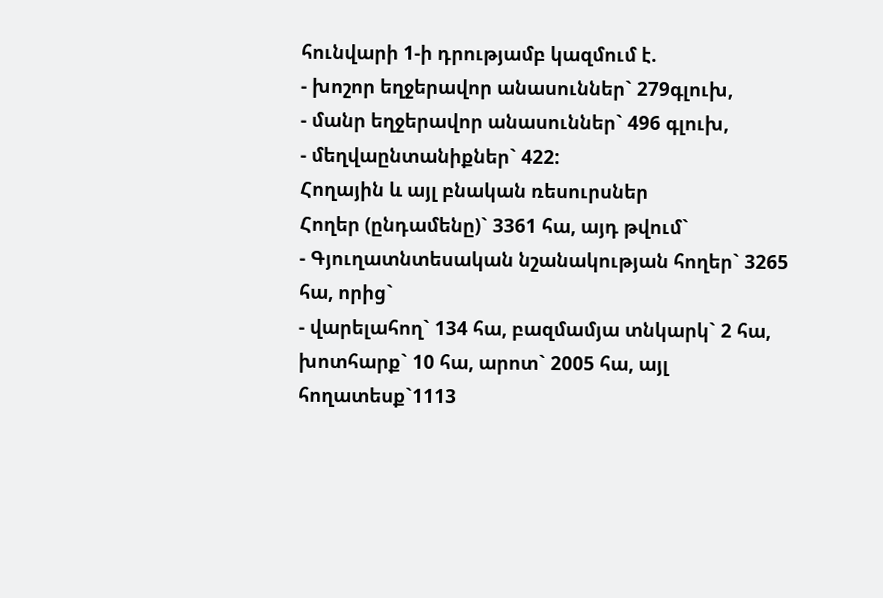հունվարի 1-ի դրությամբ կազմում է.
- խոշոր եղջերավոր անասուններ` 279գլուխ,
- մանր եղջերավոր անասուններ` 496 գլուխ,
- մեղվաընտանիքներ` 422:
Հողային և այլ բնական ռեսուրսներ
Հողեր (ընդամենը)` 3361 հա, այդ թվում`
- Գյուղատնտեսական նշանակության հողեր` 3265 հա, որից`
- վարելահող` 134 հա, բազմամյա տնկարկ` 2 հա, խոտհարք` 10 հա, արոտ` 2005 հա, այլ հողատեսք`1113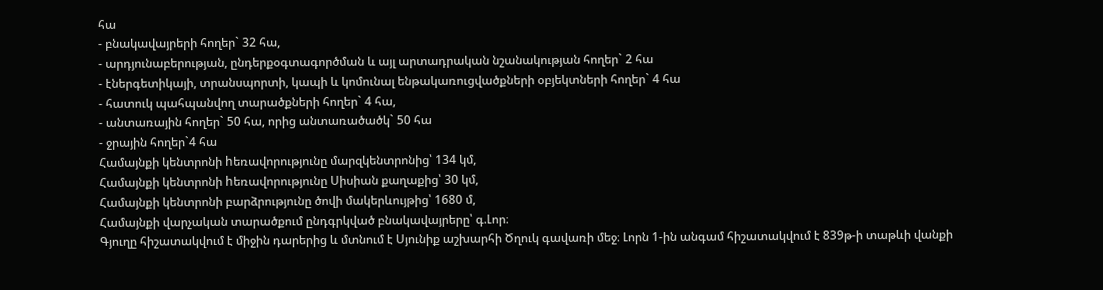հա
- բնակավայրերի հողեր` 32 հա,
- արդյունաբերության, ընդերքօգտագործման և այլ արտադրական նշանակության հողեր` 2 հա
- էներգետիկայի, տրանսպորտի, կապի և կոմունալ ենթակառուցվածքների օբյեկտների հողեր` 4 հա
- հատուկ պահպանվող տարածքների հողեր` 4 հա,
- անտառային հողեր` 50 հա, որից անտառածածկ` 50 հա
- ջրային հողեր`4 հա
Համայնքի կենտրոնի hեռավորությունը մարզկենտրոնից՝ 134 կմ,
Համայնքի կենտրոնի hեռավորությունը Սիսիան քաղաքից՝ 30 կմ,
Համայնքի կենտրոնի բարձրությունը ծովի մակերևույթից՝ 1680 մ,
Համայնքի վարչական տարածքում ընդգրկված բնակավայրերը՝ գ.Լոր։
Գյուղը հիշատակվում է միջին դարերից և մտնում է Սյունիք աշխարհի Ծղուկ գավառի մեջ։ Լորն 1-ին անգամ հիշատակվում է 839թ-ի տաթևի վանքի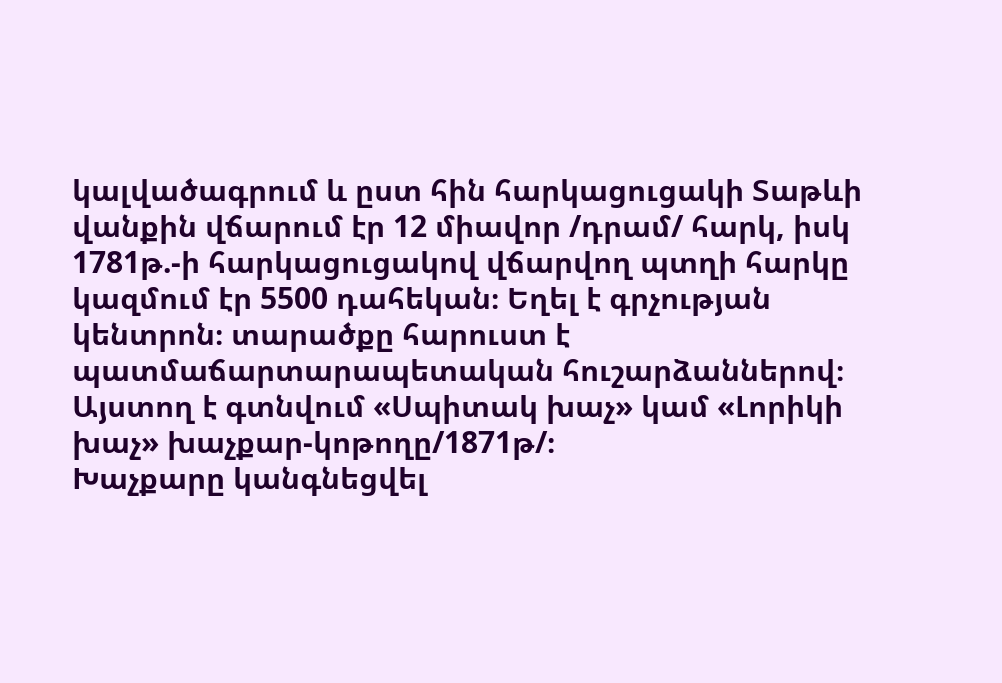կալվածագրում և ըստ հին հարկացուցակի Տաթևի վանքին վճարում էր 12 միավոր /դրամ/ հարկ, իսկ 1781թ.-ի հարկացուցակով վճարվող պտղի հարկը կազմում էր 5500 դահեկան։ Եղել է գրչության կենտրոն։ տարածքը հարուստ է պատմաճարտարապետական հուշարձաններով։ Այստող է գտնվում «Սպիտակ խաչ» կամ «Լորիկի խաչ» խաչքար-կոթողը/1871թ/։
Խաչքարը կանգնեցվել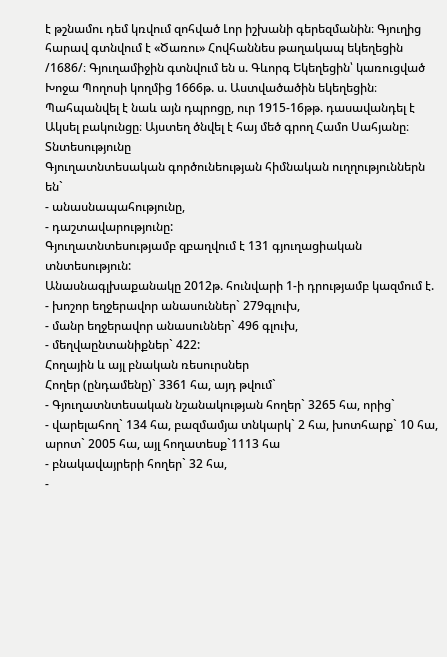է թշնամու դեմ կռվում զոհված Լոր իշխանի գերեզմանին։ Գյուղից հարավ գտնվում է «Ծառու» Հովհաննես թաղակապ եկեղեցին /1686/։ Գյուղամիջին գտնվում են ս. Գևորգ Եկեղեցին՝ կառուցված Խոջա Պողոսի կողմից 1666թ. ս. Աստվածածին եկեղեցին։ Պահպանվել է նաև այն դպրոցը, ուր 1915-16թթ. դասավանդել է Ակսել բակունցը։ Այստեղ ծնվել է հայ մեծ գրող Համո Սահյանը։
Տնտեսությունը
Գյուղատնտեսական գործունեության հիմնական ուղղություններն են`
- անասնապահությունը,
- դաշտավարությունը:
Գյուղատնտեսությամբ զբաղվում է 131 գյուղացիական տնտեսություն:
Անասնագլխաքանակը 2012թ. հունվարի 1-ի դրությամբ կազմում է.
- խոշոր եղջերավոր անասուններ` 279գլուխ,
- մանր եղջերավոր անասուններ` 496 գլուխ,
- մեղվաընտանիքներ` 422:
Հողային և այլ բնական ռեսուրսներ
Հողեր (ընդամենը)` 3361 հա, այդ թվում`
- Գյուղատնտեսական նշանակության հողեր` 3265 հա, որից`
- վարելահող` 134 հա, բազմամյա տնկարկ` 2 հա, խոտհարք` 10 հա, արոտ` 2005 հա, այլ հողատեսք`1113 հա
- բնակավայրերի հողեր` 32 հա,
-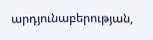արդյունաբերության,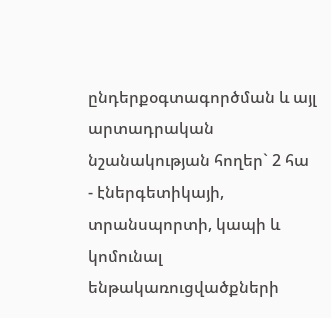ընդերքօգտագործման և այլ արտադրական նշանակության հողեր` 2 հա
- էներգետիկայի, տրանսպորտի, կապի և կոմունալ ենթակառուցվածքների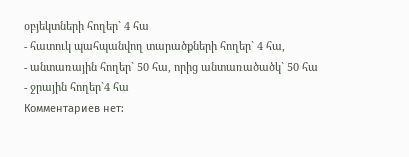օբյեկտների հողեր` 4 հա
- հատուկ պահպանվող տարածքների հողեր` 4 հա,
- անտառային հողեր` 50 հա, որից անտառածածկ` 50 հա
- ջրային հողեր`4 հա
Комментариев нет: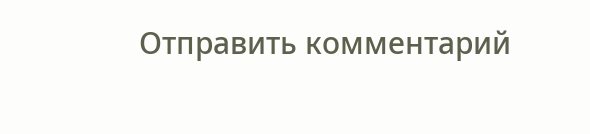Отправить комментарий